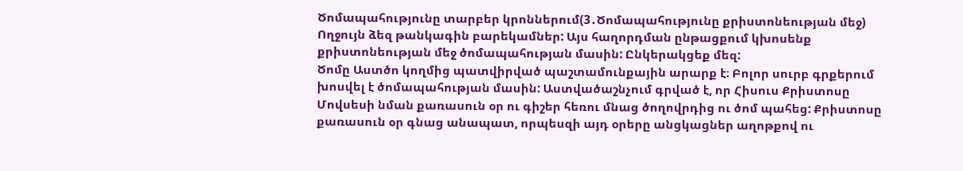Ծոմապահությունը տարբեր կրոններում(3․Ծոմապահությունը քրիստոնեության մեջ)
Ողջույն ձեզ թանկագին բարեկամներ: Այս հաղորդման ընթացքում կխոսենք քրիստոնեության մեջ ծոմապահության մասին: Ընկերակցեք մեզ:
Ծոմը Աստծո կողմից պատվիրված պաշտամունքային արարք է։ Բոլոր սուրբ գրքերում խոսվել է ծոմապահության մասին: Աստվածաշնչում գրված է, որ Հիսուս Քրիստոսը Մովսեսի նման քառասուն օր ու գիշեր հեռու մնաց ծողովրդից ու ծոմ պահեց: Քրիստոսը քառասուն օր գնաց անապատ, որպեսզի այդ օրերը անցկացներ աղոթքով ու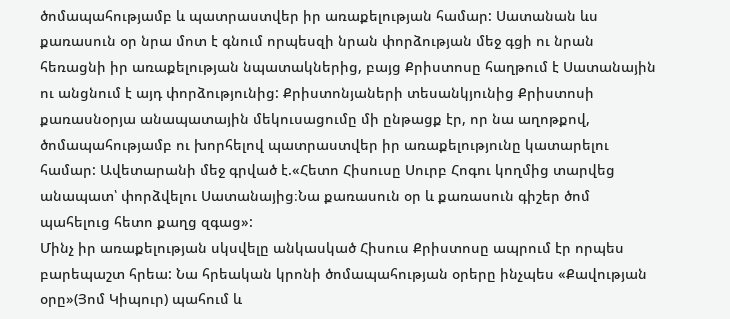ծոմապահությամբ և պատրաստվեր իր առաքելության համար: Սատանան ևս քառասուն օր նրա մոտ է գնում որպեսզի նրան փորձության մեջ գցի ու նրան հեռացնի իր առաքելության նպատակներից, բայց Քրիստոսը հաղթում է Սատանային ու անցնում է այդ փորձությունից: Քրիստոնյաների տեսանկյունից Քրիստոսի քառասնօրյա անապատային մեկուսացումը մի ընթացք էր, որ նա աղոթքով, ծոմապահությամբ ու խորհելով պատրաստվեր իր առաքելությունը կատարելու համար: Ավետարանի մեջ գրված է.«Հետո Հիսուսը Սուրբ Հոգու կողմից տարվեց անապատ՝ փորձվելու Սատանայից։Նա քառասուն օր և քառասուն գիշեր ծոմ պահելուց հետո քաղց զգաց»:
Մինչ իր առաքելության սկսվելը անկասկած Հիսուս Քրիստոսը ապրում էր որպես բարեպաշտ հրեա: Նա հրեական կրոնի ծոմապահության օրերը ինչպես «Քավության օրը»(Յոմ Կիպուր) պահում և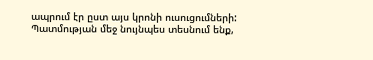ապրում էր ըստ այս կրոնի ուսուցումների: Պատմության մեջ նույնպես տեսնում ենք,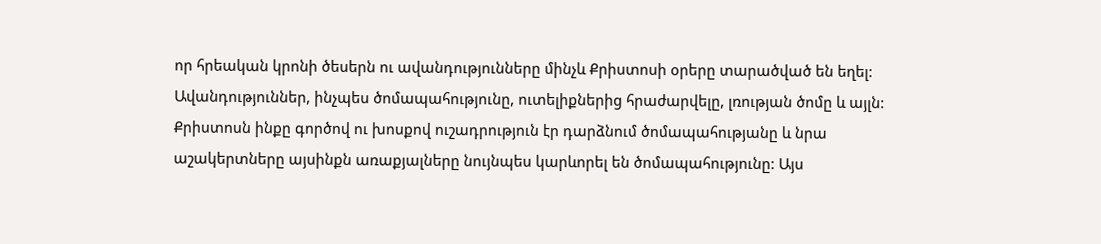որ հրեական կրոնի ծեսերն ու ավանդությունները մինչև Քրիստոսի օրերը տարածված են եղել: Ավանդություններ, ինչպես ծոմապահությունը, ուտելիքներից հրաժարվելը, լռության ծոմը և այլն: Քրիստոսն ինքը գործով ու խոսքով ուշադրություն էր դարձնում ծոմապահությանը և նրա աշակերտները այսինքն առաքյալները նույնպես կարևորել են ծոմապահությունը: Այս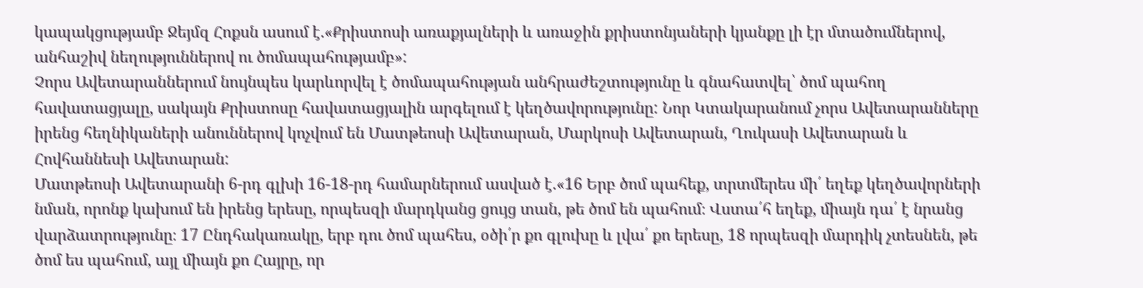կապակցությամբ Ջեյմզ Հոքսն ասում է.«Քրիստոսի առաքյալների և առաջին քրիստոնյաների կյանքը լի էր մտածումներով, անհաշիվ նեղություններով ու ծոմապահությամբ»:
Չորս Ավետարաններում նույնպես կարևորվել է ծոմապահության անհրաժեշտությունը և գնահատվել՝ ծոմ պահող հավատացյալը, սակայն Քրիստոսը հավատացյալին արգելում է կեղծավորությունը: Նոր Կտակարանում չորս Ավետարանները իրենց հեղնիկաների անուններով կոչվում են Մատթեոսի Ավետարան, Մարկոսի Ավետարան, Ղուկասի Ավետարան և Հովհաննեսի Ավետարան:
Մատթեոսի Ավետարանի 6-րդ գլխի 16-18-րդ համարներում ասված է.«16 Երբ ծոմ պահեք, տրտմերես մի՛ եղեք կեղծավորների նման, որոնք կախում են իրենց երեսը, որպեսզի մարդկանց ցույց տան, թե ծոմ են պահում։ Վստա՛հ եղեք, միայն դա՛ է նրանց վարձատրությունը։ 17 Ընդհակառակը, երբ դու ծոմ պահես, օծի՛ր քո գլուխը և լվա՛ քո երեսը, 18 որպեսզի մարդիկ չտեսնեն, թե ծոմ ես պահում, այլ միայն քո Հայրը, որ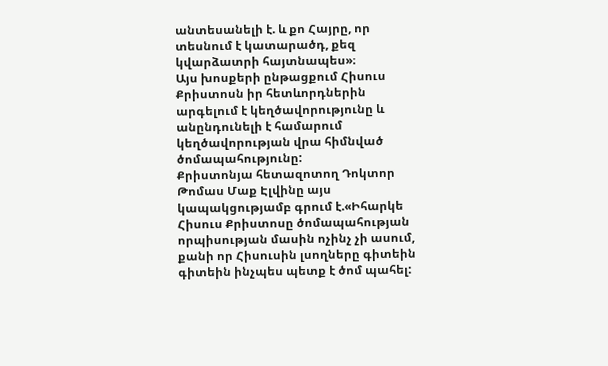անտեսանելի է. և քո Հայրը, որ տեսնում է կատարածդ, քեզ կվարձատրի հայտնապես»։
Այս խոսքերի ընթացքում Հիսուս Քրիստոսն իր հետևորդներին արգելում է կեղծավորությունը և անընդունելի է համարում կեղծավորության վրա հիմնված ծոմապահությունը:
Քրիստոնյա հետազոտող Դոկտոր Թոմաս Մաք Էլվինը այս կապակցությամբ գրում է.«Իհարկե Հիսուս Քրիստոսը ծոմապահության որպիսության մասին ոչինչ չի ասում, քանի որ Հիսուսին լսողները գիտեին գիտեին ինչպես պետք է ծոմ պահել: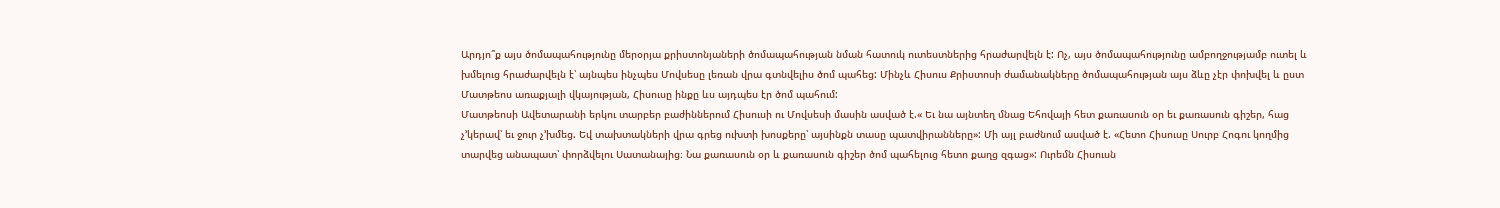Արդյո՞ք այս ծոմապահությունը մերօրյա քրիստոնյաների ծոմապահության նման հատուկ ուտեստներից հրաժարվելն է: Ոչ, այս ծոմապահությունը ամբողջությամբ ուտել և խմելուց հրաժարվելն է՝ այնպես ինչպես Մովսեսը լեռան վրա գտնվելիս ծոմ պահեց: Մինչև Հիսուս Քրիստոսի ժամանակները ծոմապահության այս ձևը չէր փոխվել և ըստ Մատթեոս առաքյալի վկայության, Հիսուսը ինքը ևս այդպես էր ծոմ պահում:
Մատթեոսի Ավետարանի երկու տարբեր բաժիններում Հիսուսի ու Մովսեսի մասին ասված է.« Եւ նա այնտեղ մնաց Եհովայի հետ քառասուն օր եւ քառասուն գիշեր, հաց չ’կերավ՝ եւ ջուր չ’խմեց. Եվ տախտակների վրա գրեց ուխտի խոսքերը՝ այսինքն տասը պատվիրանները»: Մի այլ բաժնում ասված է. «Հետո Հիսուսը Սուրբ Հոգու կողմից տարվեց անապատ՝ փորձվելու Սատանայից։ Նա քառասուն օր և քառասուն գիշեր ծոմ պահելուց հետո քաղց զգաց»: Ուրեմն Հիսուսն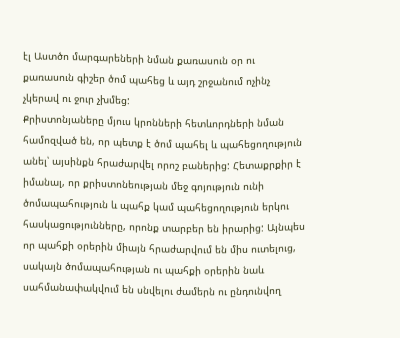էլ Աստծո մարգարեների նման քառասուն օր ու քառասուն գիշեր ծոմ պահեց և այդ շրջանում ոչինչ չկերավ ու ջուր չխմեց:
Քրիստոնյաները մյուս կրոնների հետևորդների նման համոզված են, որ պետք է ծոմ պահել և պահեցողություն անել՝ այսինքն հրաժարվել որոշ բաներից: Հետաքրքիր է իմանալ, որ քրիստոնեության մեջ գոյություն ունի ծոմապահություն և պահք կամ պահեցողություն երկու հասկացությունները, որոնք տարբեր են իրարից: Այնպես որ պահքի օրերին միայն հրաժարվում են միս ուտելուց, սակայն ծոմապահության ու պահքի օրերին նաև սահմանափակվում են սնվելու ժամերն ու ընդունվող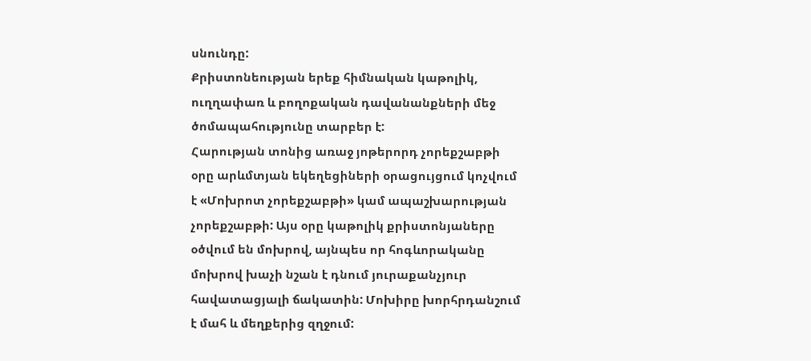սնունդը:
Քրիստոնեության երեք հիմնական կաթոլիկ, ուղղափառ և բողոքական դավանանքների մեջ ծոմապահությունը տարբեր է:
Հարության տոնից առաջ յոթերորդ չորեքշաբթի օրը արևմտյան եկեղեցիների օրացույցում կոչվում է «Մոխրոտ չորեքշաբթի» կամ ապաշխարության չորեքշաբթի: Այս օրը կաթոլիկ քրիստոնյաները օծվում են մոխրով, այնպես որ հոգևորականը մոխրով խաչի նշան է դնում յուրաքանչյուր հավատացյալի ճակատին: Մոխիրը խորհրդանշում է մահ և մեղքերից զղջում: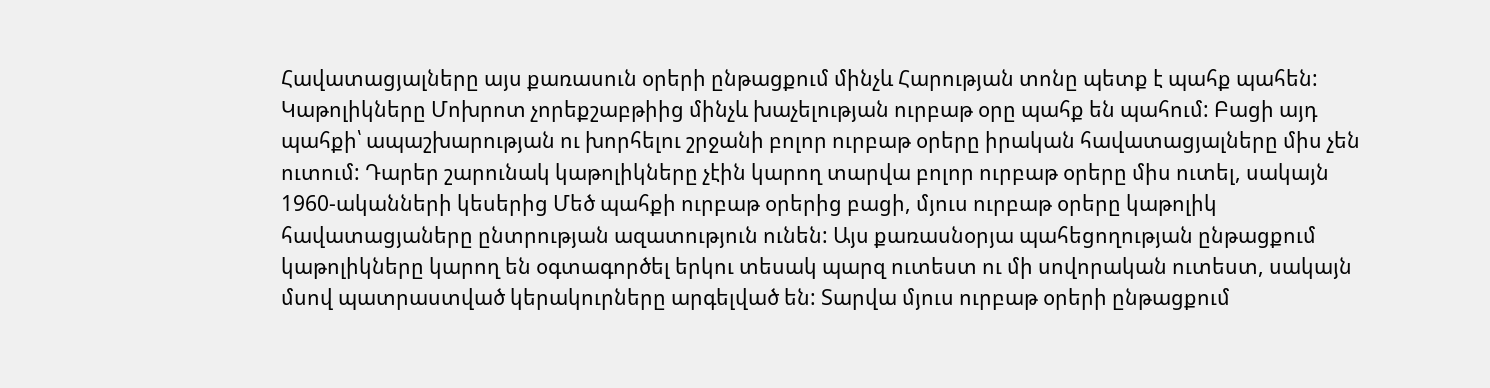Հավատացյալները այս քառասուն օրերի ընթացքում մինչև Հարության տոնը պետք է պահք պահեն:
Կաթոլիկները Մոխրոտ չորեքշաբթիից մինչև խաչելության ուրբաթ օրը պահք են պահում: Բացի այդ պահքի՝ ապաշխարության ու խորհելու շրջանի բոլոր ուրբաթ օրերը իրական հավատացյալները միս չեն ուտում: Դարեր շարունակ կաթոլիկները չէին կարող տարվա բոլոր ուրբաթ օրերը միս ուտել, սակայն 1960-ականների կեսերից Մեծ պահքի ուրբաթ օրերից բացի, մյուս ուրբաթ օրերը կաթոլիկ հավատացյաները ընտրության ազատություն ունեն: Այս քառասնօրյա պահեցողության ընթացքում կաթոլիկները կարող են օգտագործել երկու տեսակ պարզ ուտեստ ու մի սովորական ուտեստ, սակայն մսով պատրաստված կերակուրները արգելված են: Տարվա մյուս ուրբաթ օրերի ընթացքում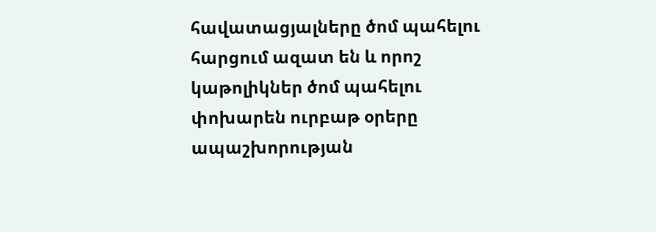հավատացյալները ծոմ պահելու հարցում ազատ են և որոշ կաթոլիկներ ծոմ պահելու փոխարեն ուրբաթ օրերը ապաշխորության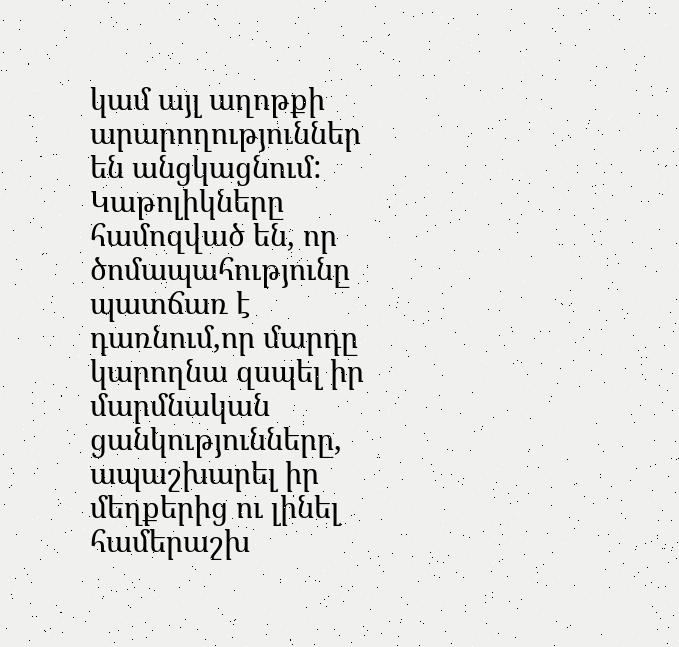կամ այլ աղոթքի արարողություններ են անցկացնում:
Կաթոլիկները համոզված են, որ ծոմապահությունը պատճառ է դառնում,որ մարդը կարողնա զսպել իր մարմնական ցանկությունները, ապաշխարել իր մեղքերից ու լինել համերաշխ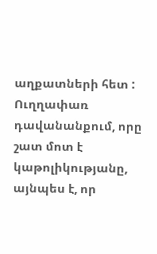աղքատների հետ :
Ուղղափառ դավանանքում, որը շատ մոտ է կաթոլիկությանը, այնպես է, որ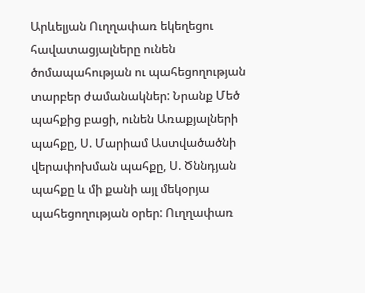Արևելյան Ուղղափառ եկեղեցու հավատացյալները ունեն ծոմապահության ու պահեցողության տարբեր ժամանակներ: Նրանք Մեծ պահքից բացի, ունեն Առաքյալների պահքը, Ս. Մարիամ Աստվածածնի վերափոխման պահքը, Ս. Ծննդյան պահքը և մի քանի այլ մեկօրյա պահեցողության օրեր: Ուղղափառ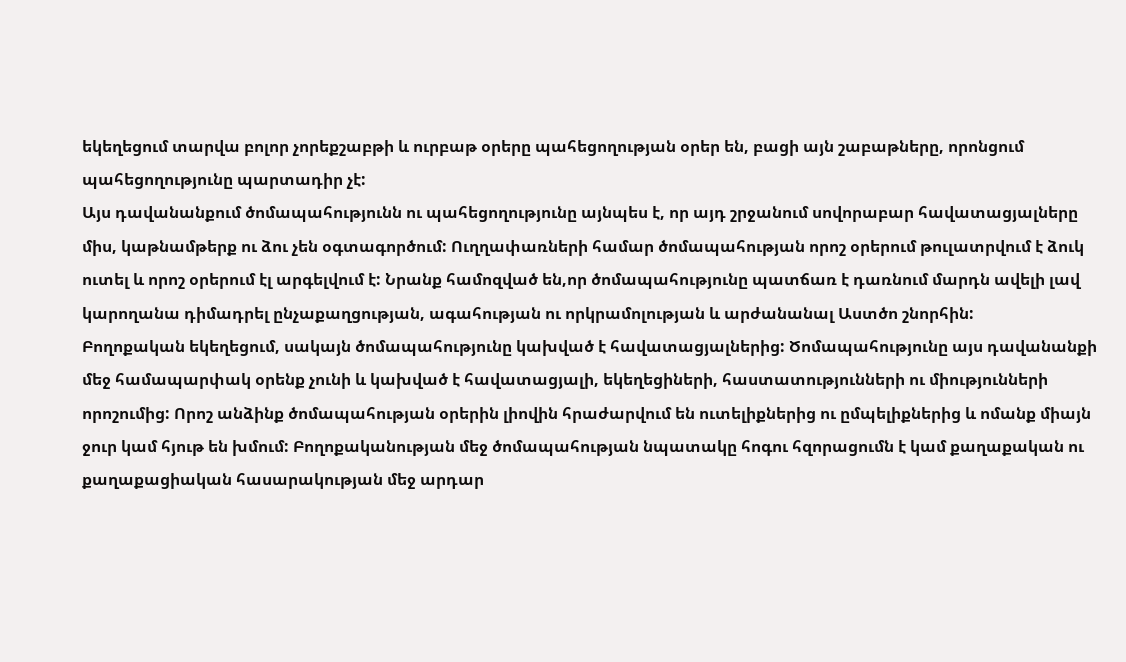եկեղեցում տարվա բոլոր չորեքշաբթի և ուրբաթ օրերը պահեցողության օրեր են, բացի այն շաբաթները, որոնցում պահեցողությունը պարտադիր չէ:
Այս դավանանքում ծոմապահությունն ու պահեցողությունը այնպես է, որ այդ շրջանում սովորաբար հավատացյալները միս, կաթնամթերք ու ձու չեն օգտագործում: Ուղղափառների համար ծոմապահության որոշ օրերում թուլատրվում է ձուկ ուտել և որոշ օրերում էլ արգելվում է: Նրանք համոզված են,որ ծոմապահությունը պատճառ է դառնում մարդն ավելի լավ կարողանա դիմադրել ընչաքաղցության, ագահության ու որկրամոլության և արժանանալ Աստծո շնորհին:
Բողոքական եկեղեցում, սակայն ծոմապահությունը կախված է հավատացյալներից: Ծոմապահությունը այս դավանանքի մեջ համապարփակ օրենք չունի և կախված է հավատացյալի, եկեղեցիների, հաստատությունների ու միությունների որոշումից: Որոշ անձինք ծոմապահության օրերին լիովին հրաժարվում են ուտելիքներից ու ըմպելիքներից և ոմանք միայն ջուր կամ հյութ են խմում: Բողոքականության մեջ ծոմապահության նպատակը հոգու հզորացումն է կամ քաղաքական ու քաղաքացիական հասարակության մեջ արդար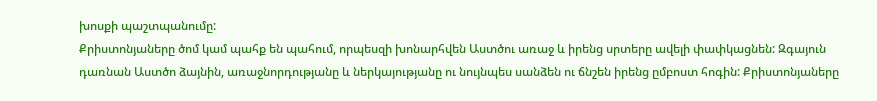խոսքի պաշտպանումը:
Քրիստոնյաները ծոմ կամ պահք են պահում, որպեսզի խոնարհվեն Աստծու առաջ և իրենց սրտերը ավելի փափկացնեն: Զգայուն դառնան Աստծո ձայնին, առաջնորդությանը և ներկայությանը ու նույնպես սանձեն ու ճնշեն իրենց ըմբոստ հոգին: Քրիստոնյաները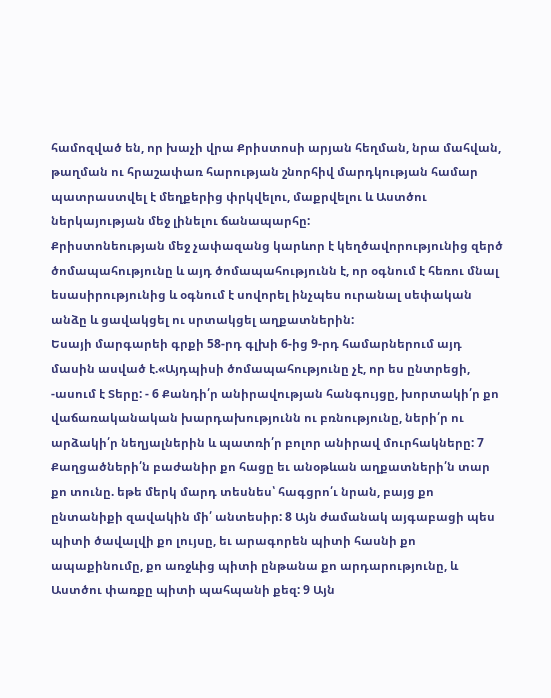համոզված են, որ խաչի վրա Քրիստոսի արյան հեղման, նրա մահվան, թաղման ու հրաշափառ հարության շնորհիվ մարդկության համար պատրաստվել է մեղքերից փրկվելու, մաքրվելու և Աստծու ներկայության մեջ լինելու ճանապարհը:
Քրիստոնեության մեջ չափազանց կարևոր է կեղծավորությունից զերծ ծոմապահությունը և այդ ծոմապահությունն է, որ օգնում է հեռու մնալ եսասիրությունից և օգնում է սովորել ինչպես ուրանալ սեփական անձը և ցավակցել ու սրտակցել աղքատներին:
Եսայի մարգարեի գրքի 58-րդ գլխի 6-ից 9-րդ համարներում այդ մասին ասված է.«Այդպիսի ծոմապահությունը չէ, որ ես ընտրեցի, -ասում է Տերը: - 6 Քանդի՛ր անիրավության հանգույցը, խորտակի՛ր քո վաճառականական խարդախությունն ու բռնությունը, ների՛ր ու արձակի՛ր նեղյալներին և պատռի՛ր բոլոր անիրավ մուրհակները: 7 Քաղցածների՛ն բաժանիր քո հացը եւ անօթևան աղքատների՛ն տար քո տունը. եթե մերկ մարդ տեսնես՝ հագցրո՛ւ նրան, բայց քո ընտանիքի զավակին մի՛ անտեսիր: 8 Այն ժամանակ այգաբացի պես պիտի ծավալվի քո լույսը, եւ արագորեն պիտի հասնի քո ապաքինումը, քո առջևից պիտի ընթանա քո արդարությունը, և Աստծու փառքը պիտի պահպանի քեզ: 9 Այն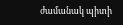ժամանակ պիտի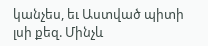կանչես, եւ Աստված պիտի լսի քեզ. Մինչև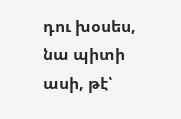դու խօսես, նա պիտի ասի, թէ՝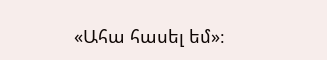«Ահա հասել եմ»։